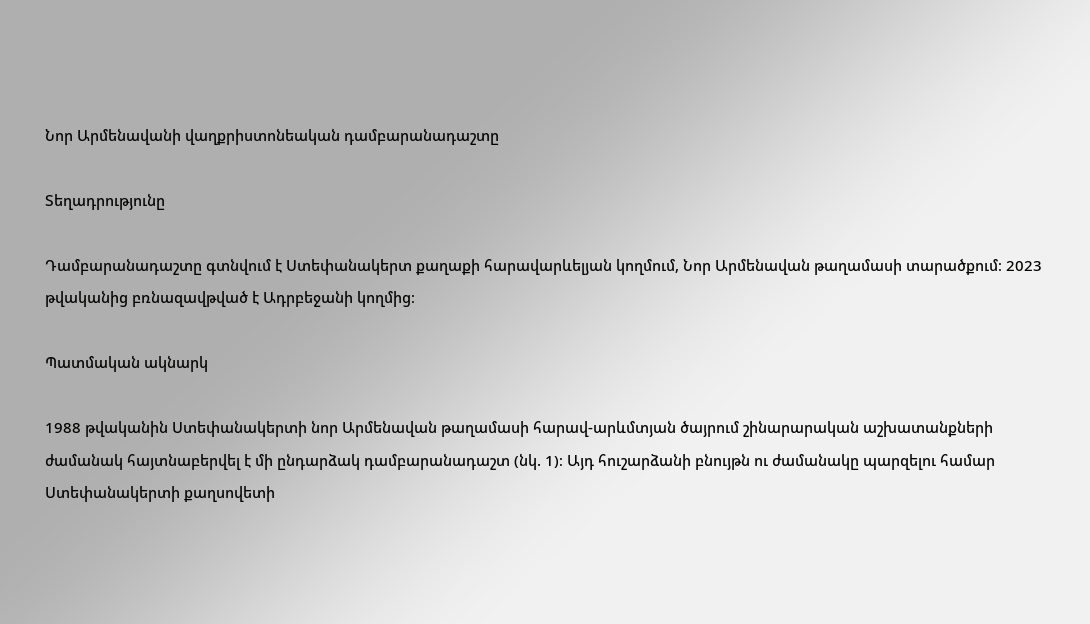Նոր Արմենավանի վաղքրիստոնեական դամբարանադաշտը

Տեղադրությունը

Դամբարանադաշտը գտնվում է Ստեփանակերտ քաղաքի հարավարևելյան կողմում, Նոր Արմենավան թաղամասի տարածքում։ 2023 թվականից բռնազավթված է Ադրբեջանի կողմից։

Պատմական ակնարկ

1988 թվականին Ստեփանակերտի նոր Արմենավան թաղամասի հարավ-արևմտյան ծայրում շինարարական աշխատանքների ժամանակ հայտնաբերվել է մի ընդարձակ դամբարանադաշտ (նկ. 1)։ Այդ հուշարձանի բնույթն ու ժամանակը պարզելու համար Ստեփանակերտի քաղսովետի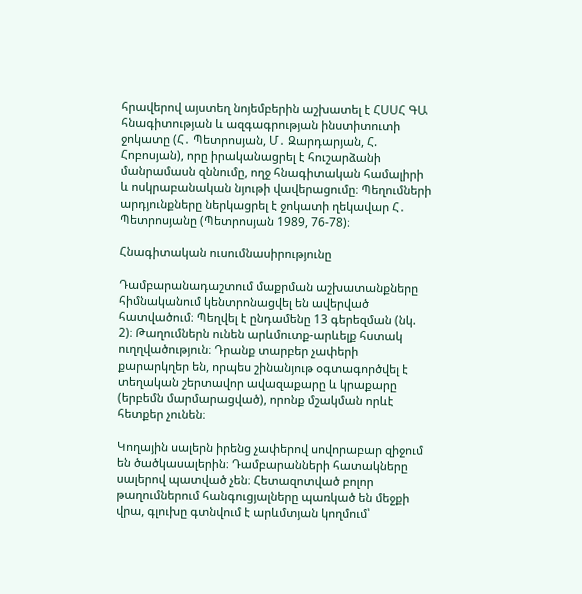հրավերով այստեղ նոյեմբերին աշխատել է ՀՍՍՀ ԳԱ հնագիտության և ազգագրության ինստիտուտի ջոկատը (Հ․ Պետրոսյան, Մ․ Զարդարյան, Հ. Հոբոսյան), որը իրականացրել է հուշարձանի մանրամասն զննումը, ողջ հնագիտական համալիրի և ոսկրաբանական նյութի վավերացումը։ Պեղումների արդյունքները ներկացրել է ջոկատի ղեկավար Հ․ Պետրոսյանը (Պետրոսյան 1989, 76-78)։

Հնագիտական ուսումնասիրությունը

Դամբարանադաշտում մաքրման աշխատանքները հիմնականում կենտրոնացվել են ավերված հատվածում։ Պեղվել է ընդամենը 13 գերեզման (նկ. 2)։ Թաղումներն ունեն արևմուտք-արևելք հստակ ուղղվածություն։ Դրանք տարբեր չափերի քարարկղեր են, որպես շինանյութ օգտագործվել է տեղական շերտավոր ավազաքարը և կրաքարը (երբեմն մարմարացված), որոնք մշակման որևէ հետքեր չունեն։

Կողային սալերն իրենց չափերով սովորաբար զիջում են ծածկասալերին։ Դամբարանների հատակները սալերով պատված չեն։ Հետազոտված բոլոր թաղումներում հանգուցյալները պառկած են մեջքի վրա, գլուխը գտնվում է արևմտյան կողմում՝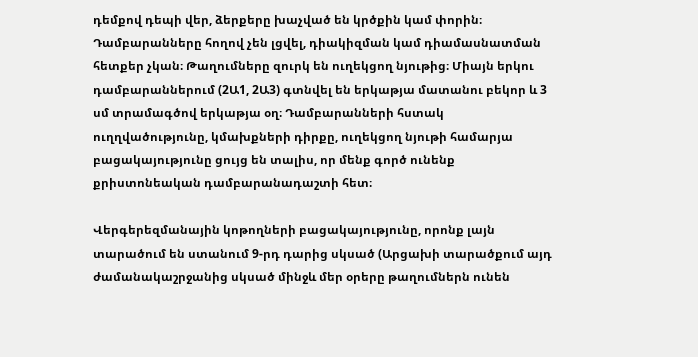դեմքով դեպի վեր, ձերքերը խաչված են կրծքին կամ փորին։ Դամբարանները հողով չեն լցվել, դիակիզման կամ դիամասնատման հետքեր չկան։ Թաղումները զուրկ են ուղեկցող նյութից։ Միայն երկու դամբարաններում (2Ա1, 2Ա3) գտնվել են երկաթյա մատանու բեկոր և 3 սմ տրամագծով երկաթյա օղ։ Դամբարանների հստակ ուղղվածությունը, կմախքների դիրքը, ուղեկցող նյութի համարյա բացակայությունը ցույց են տալիս, որ մենք գործ ունենք քրիստոնեական դամբարանադաշտի հետ։

Վերգերեզմանային կոթողների բացակայությունը, որոնք լայն տարածում են ստանում 9-րդ դարից սկսած (Արցախի տարածքում այդ ժամանակաշրջանից սկսած մինջև մեր օրերը թաղումներն ունեն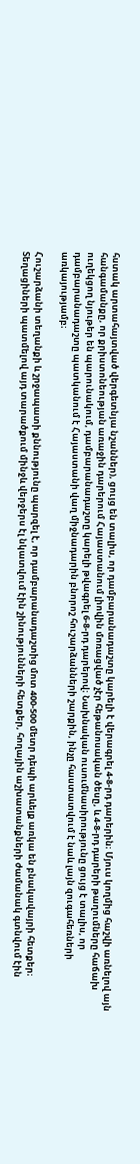հստակ արտահայտված վերգետնյա նշաններ), ցույց են տալիս, որ դամբարանադաշտը կարելի է վերագրել 4-8-րդ դարերին։ Մյուս կողմից հաշվի առնելով այն հանգամանքը, որ քրիստոնեության առաջին դարերում Հայաստանում լիովին մոռացված չէր հեթանոսական ծեսը, և 4-8-րդ դարերի թաղումները հաճախ ուղեկցող նյութեր են պարունակում, դամբարանադաշտը կարելի թվագրել 6-8-րդ դարերով։ Նախնական ուսումնասիրությունը ցույց է տալիս, որ դամբարանադաշտը պատկանում է Հայաստանի վաղ միջնադարին բնորոշ հուշարձանների շարքին, ինչը հաստատվում է նաև լայն զուգահեռների առկայությամբ։

Հուշարձանի տեղանքի և շրջապատի քննությունը պարզել է, որ դամբարանադաշտից մոտ 400-500 մետր դեպի արևելք առկա են բնակավայրի հետքեր։ Տեղացիների պատմելով այդ տարածքում մինջև վերջերս էլ նկատվում էին շինությունների հետքեր, հողային աշխատանքների ժամանակ գտնվում էին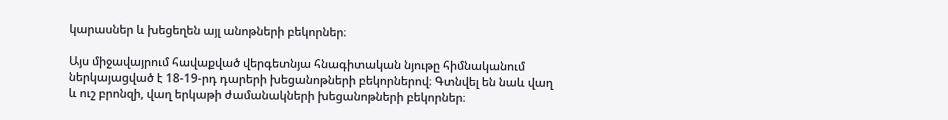կարասներ և խեցեղեն այլ անոթների բեկորներ։

Այս միջավայրում հավաքված վերգետնյա հնագիտական նյութը հիմնականում ներկայացված է 18-19-րդ դարերի խեցանոթների բեկորներով։ Գտնվել են նաև վաղ և ուշ բրոնզի, վաղ երկաթի ժամանակների խեցանոթների բեկորներ։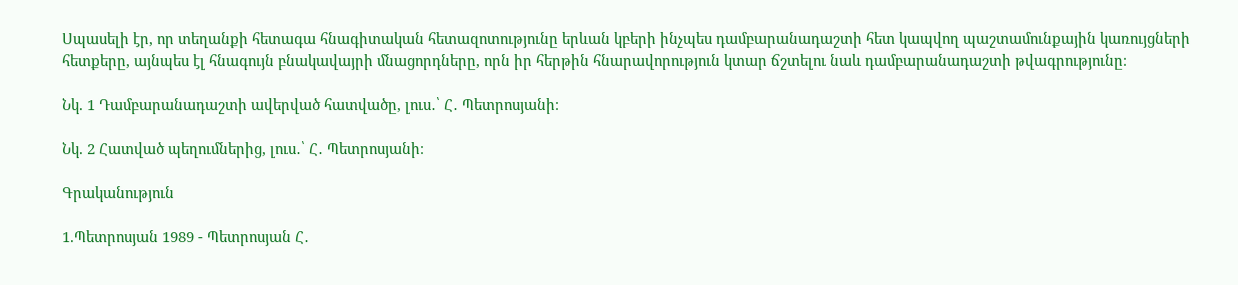Սպասելի էր, որ տեղանքի հետագա հնագիտական հետազոտությունը երևան կբերի ինչպես դամբարանադաշտի հետ կապվող պաշտամունքային կառույցների հետքերը, այնպես էլ հնագույն բնակավայրի մնացորդները, որն իր հերթին հնարավորություն կտար ճշտելու նաև դամբարանադաշտի թվագրությունը։

Նկ. 1 Դամբարանադաշտի ավերված հատվածը, լուս․՝ Հ․ Պետրոսյանի։

Նկ. 2 Հատված պեղումներից, լուս․՝ Հ․ Պետրոսյանի։

Գրականություն

1.Պետրոսյան 1989 - Պետրոսյան Հ․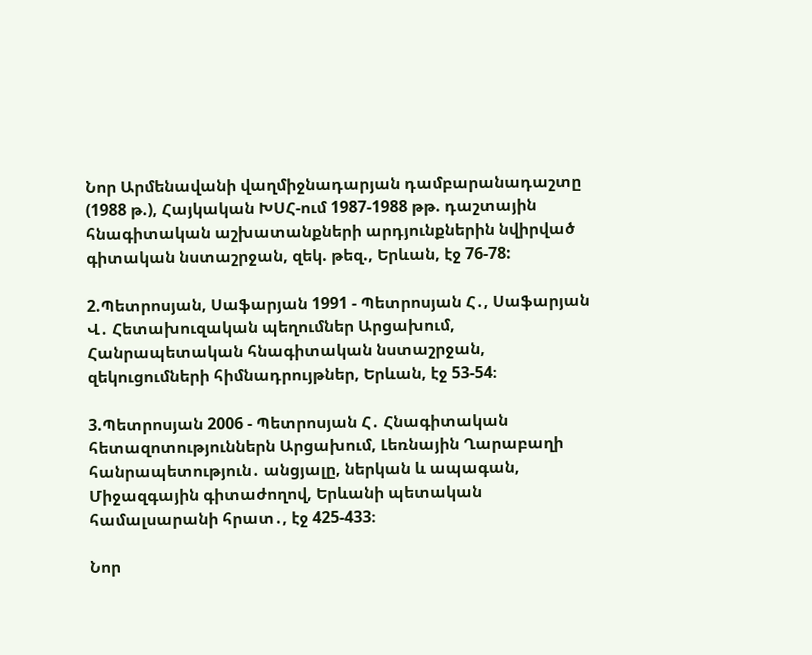Նոր Արմենավանի վաղմիջնադարյան դամբարանադաշտը (1988 թ.), Հայկական ԽՍՀ-ում 1987-1988 թթ. դաշտային հնագիտական աշխատանքների արդյունքներին նվիրված գիտական նստաշրջան, զեկ. թեզ., Երևան, էջ 76-78:

2.Պետրոսյան, Սաֆարյան 1991 - Պետրոսյան Հ․, Սաֆարյան Վ․ Հետախուզական պեղումներ Արցախում, Հանրապետական հնագիտական նստաշրջան, զեկուցումների հիմնադրույթներ, Երևան, էջ 53-54։

3.Պետրոսյան 2006 - Պետրոսյան Հ․ Հնագիտական հետազոտություններն Արցախում, Լեռնային Ղարաբաղի հանրապետություն․ անցյալը, ներկան և ապագան,  Միջազգային գիտաժողով, Երևանի պետական համալսարանի հրատ․, էջ 425-433։

Նոր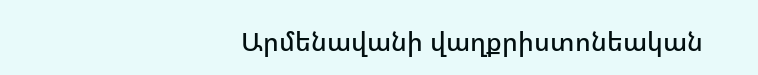Արմենավանի վաղքրիստոնեական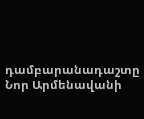դամբարանադաշտը
Նոր Արմենավանի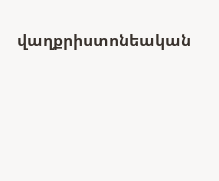վաղքրիստոնեական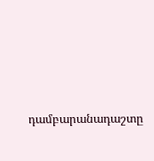դամբարանադաշտը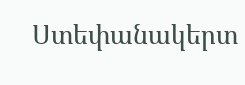Ստեփանակերտ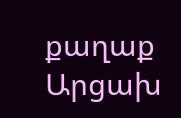քաղաք
Արցախ